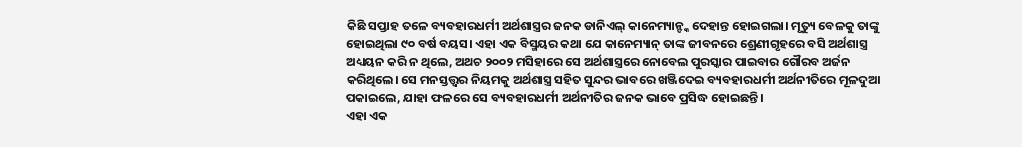କିଛି ସପ୍ତାହ ତଳେ ବ୍ୟବହାରଧର୍ମୀ ଅର୍ଥଶାସ୍ତ୍ରର ଜନକ ଡାନିଏଲ୍ କାନେମ୍ୟାନ୍ଙ୍କ ଦେହାନ୍ତ ହୋଇଗଲା। ମୃତ୍ୟୁ ବେଳକୁ ତାଙ୍କୁ ହୋଇଥିଲା ୯୦ ବର୍ଷ ବୟସ। ଏହା ଏକ ବିସ୍ମୟର କଥା ଯେ କାନେମ୍ୟାନ୍ ତାଙ୍କ ଜୀବନରେ ଶ୍ରେଣୀଗୃହରେ ବସି ଅର୍ଥଶାସ୍ତ୍ର ଅଧ୍ୟୟନ କରି ନ ଥିଲେ, ଅଥଚ ୨୦୦୨ ମସିହାରେ ସେ ଅର୍ଥଶାସ୍ତ୍ରରେ ନୋବେଲ ପୁରସ୍କାର ପାଇବାର ଗୌରବ ଅର୍ଜନ କରିଥିଲେ। ସେ ମନସ୍ତତ୍ତ୍ବର ନିୟମକୁ ଅର୍ଥଶାସ୍ତ୍ର ସହିତ ସୁନ୍ଦର ଭାବରେ ଖଞ୍ଜିଦେଇ ବ୍ୟବହାରଧର୍ମୀ ଅର୍ଥନୀତିରେ ମୂଳଦୁଆ ପକାଇଲେ, ଯାହା ଫଳରେ ସେ ବ୍ୟବହାରଧର୍ମୀ ଅର୍ଥନୀତିର ଜନକ ଭାବେ ପ୍ରସିଦ୍ଧ ହୋଇଛନ୍ତି।
ଏହା ଏକ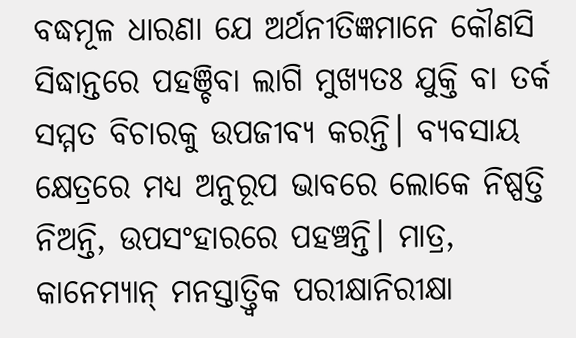ବଦ୍ଧମୂଳ ଧାରଣା ଯେ ଅର୍ଥନୀତିଜ୍ଞମାନେ କୌଣସି ସିଦ୍ଧାନ୍ତରେ ପହଞ୍ଚିବା ଲାଗି ମୁଖ୍ୟତଃ ଯୁକ୍ତି ବା ତର୍କ ସମ୍ମତ ବିଚାରକୁ ଉପଜୀବ୍ୟ କରନ୍ତି। ବ୍ୟବସାୟ କ୍ଷେତ୍ରରେ ମଧ୍ୟ ଅନୁରୂପ ଭାବରେ ଲୋକେ ନିଷ୍ପତ୍ତି ନିଅନ୍ତି, ଉପସଂହାରରେ ପହଞ୍ଚନ୍ତି। ମାତ୍ର, କାନେମ୍ୟାନ୍ ମନସ୍ତାତ୍ତ୍ୱିକ ପରୀକ୍ଷାନିରୀକ୍ଷା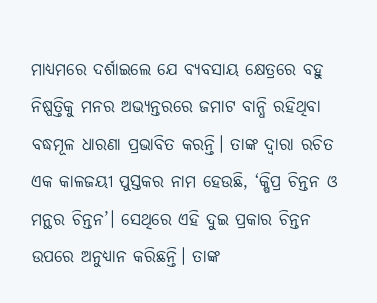ମାଧ୍ୟମରେ ଦର୍ଶାଇଲେ ଯେ ବ୍ୟବସାୟ କ୍ଷେତ୍ରରେ ବହୁ ନିଷ୍ପତ୍ତିକୁ ମନର ଅଭ୍ୟନ୍ତରରେ ଜମାଟ ବାନ୍ଧି ରହିଥିବା ବଦ୍ଧମୂଳ ଧାରଣା ପ୍ରଭାବିତ କରନ୍ତି। ତାଙ୍କ ଦ୍ବାରା ରଚିତ ଏକ କାଳଜୟୀ ପୁସ୍ତକର ନାମ ହେଉଛି, ‘କ୍ଷିପ୍ର ଚିନ୍ତନ ଓ ମନ୍ଥର ଚିନ୍ତନ’। ସେଥିରେ ଏହି ଦୁଇ ପ୍ରକାର ଚିନ୍ତନ ଉପରେ ଅନୁଧ୍ୟାନ କରିଛନ୍ତି। ତାଙ୍କ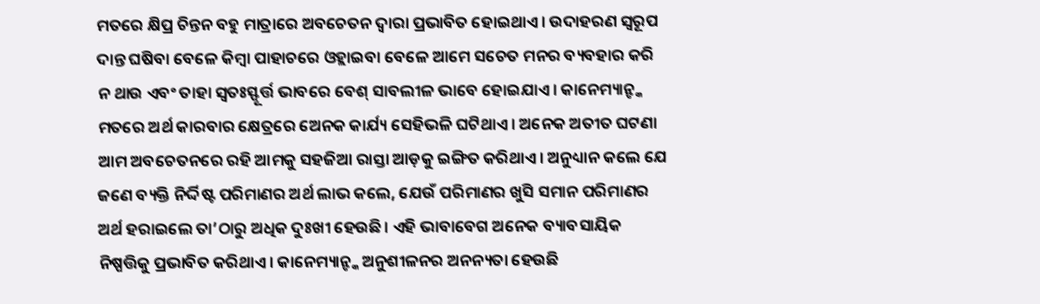ମତରେ କ୍ଷିପ୍ର ଚିନ୍ତନ ବହୁ ମାତ୍ରାରେ ଅବଚେତନ ଦ୍ବାରା ପ୍ରଭାବିତ ହୋଇଥାଏ। ଉଦାହରଣ ସ୍ବରୂପ ଦାନ୍ତ ଘଷିବା ବେଳେ କିମ୍ବା ପାହାଚରେ ଓହ୍ଲାଇବା ବେଳେ ଆମେ ସଚେତ ମନର ବ୍ୟବହାର କରି ନ ଥାଉ ଏବଂ ତାହା ସ୍ୱତଃସ୍ଫୂର୍ତ୍ତ ଭାବରେ ବେଶ୍ ସାବଲୀଳ ଭାବେ ହୋଇଯାଏ। କାନେମ୍ୟାନ୍ଙ୍କ ମତରେ ଅର୍ଥ କାରବାର କ୍ଷେତ୍ରରେ ଅେନକ କାର୍ଯ୍ୟ ସେହିଭଳି ଘଟିଥାଏ। ଅନେକ ଅତୀତ ଘଟଣା ଆମ ଅବଚେତନରେ ରହି ଆମକୁ ସହଜିଆ ରାସ୍ତା ଆଡ଼କୁ ଇଙ୍ଗିତ କରିଥାଏ। ଅନୁଧ୍ୟାନ କଲେ ଯେ ଜଣେ ବ୍ୟକ୍ତି ନିର୍ଦ୍ଦିଷ୍ଟ ପରିମାଣର ଅର୍ଥ ଲାଭ କଲେ, ଯେଉଁ ପରିମାଣର ଖୁସି ସମାନ ପରିମାଣର ଅର୍ଥ ହରାଇଲେ ତା’ଠାରୁ ଅଧିକ ଦୁଃଖୀ ହେଉଛି। ଏହି ଭାବାବେଗ ଅନେକ ବ୍ୟାବସାୟିକ ନିଷ୍ପତ୍ତିକୁ ପ୍ରଭାବିତ କରିଥାଏ। କାନେମ୍ୟାନ୍ଙ୍କ ଅନୁଶୀଳନର ଅନନ୍ୟତା ହେଉଛି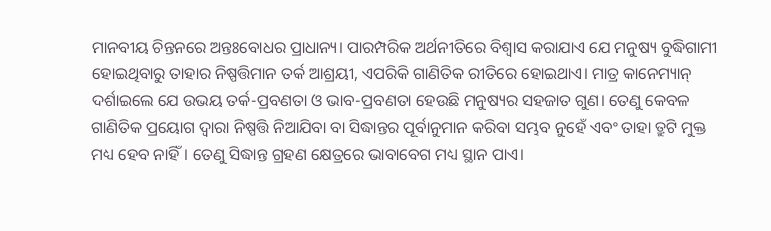ମାନବୀୟ ଚିନ୍ତନରେ ଅନ୍ତଃବୋଧର ପ୍ରାଧାନ୍ୟ। ପାରମ୍ପରିକ ଅର୍ଥନୀତିରେ ବିଶ୍ୱାସ କରାଯାଏ ଯେ ମନୁଷ୍ୟ ବୁଦ୍ଧିଗାମୀ ହୋଇଥିବାରୁ ତାହାର ନିଷ୍ପତ୍ତିମାନ ତର୍କ ଆଶ୍ରୟୀ, ଏପରିକି ଗାଣିତିକ ରୀତିରେ ହୋଇଥାଏ। ମାତ୍ର କାନେମ୍ୟାନ୍ ଦର୍ଶାଇଲେ ଯେ ଉଭୟ ତର୍କ-ପ୍ରବଣତା ଓ ଭାବ-ପ୍ରବଣତା ହେଉଛି ମନୁଷ୍ୟର ସହଜାତ ଗୁଣ। ତେଣୁ କେବଳ ଗାଣିତିକ ପ୍ରୟୋଗ ଦ୍ବାରା ନିଷ୍ପତ୍ତି ନିଆଯିବା ବା ସିଦ୍ଧାନ୍ତର ପୂର୍ବାନୁମାନ କରିବା ସମ୍ଭବ ନୁହେଁ ଏବଂ ତାହା ତ୍ରୁଟି ମୁକ୍ତ ମଧ୍ୟ ହେବ ନାହିଁ। ତେଣୁ ସିଦ୍ଧାନ୍ତ ଗ୍ରହଣ କ୍ଷେତ୍ରରେ ଭାବାବେଗ ମଧ୍ୟ ସ୍ଥାନ ପାଏ।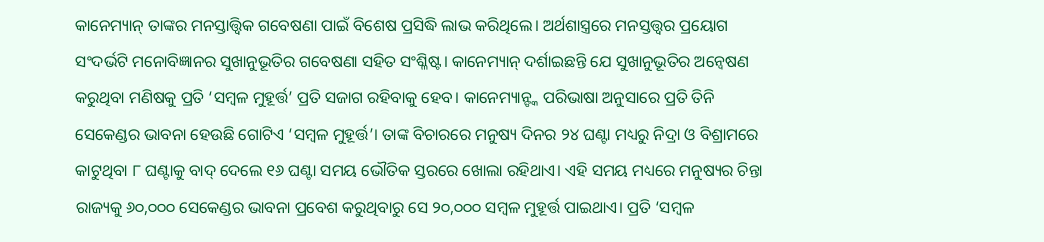କାନେମ୍ୟାନ୍ ତାଙ୍କର ମନସ୍ତାତ୍ତ୍ୱିକ ଗବେଷଣା ପାଇଁ ବିଶେଷ ପ୍ରସିଦ୍ଧି ଲାଭ କରିଥିଲେ। ଅର୍ଥଶାସ୍ତ୍ରରେ ମନସ୍ତତ୍ତ୍ବର ପ୍ରୟୋଗ ସଂଦର୍ଭଟି ମନୋବିଜ୍ଞାନର ସୁଖାନୁଭୂତିର ଗବେଷଣା ସହିତ ସଂଶ୍ଳିଷ୍ଟ। କାନେମ୍ୟାନ୍ ଦର୍ଶାଇଛନ୍ତି ଯେ ସୁଖାନୁଭୂତିର ଅନ୍ୱେଷଣ କରୁଥିବା ମଣିଷକୁ ପ୍ରତି ‘ସମ୍ବଳ ମୁହୂର୍ତ୍ତ’ ପ୍ରତି ସଜାଗ ରହିବାକୁ ହେବ। କାନେମ୍ୟାନ୍ଙ୍କ ପରିଭାଷା ଅନୁସାରେ ପ୍ରତି ତିନି ସେକେଣ୍ଡର ଭାବନା ହେଉଛି ଗୋଟିଏ ‘ସମ୍ବଳ ମୁହୂର୍ତ୍ତ’। ତାଙ୍କ ବିଚାରରେ ମନୁଷ୍ୟ ଦିନର ୨୪ ଘଣ୍ଟା ମଧ୍ୟରୁ ନିଦ୍ରା ଓ ବିଶ୍ରାମରେ କାଟୁଥିବା ୮ ଘଣ୍ଟାକୁ ବାଦ୍ ଦେଲେ ୧୬ ଘଣ୍ଟା ସମୟ ଭୌତିକ ସ୍ତରରେ ଖୋଲା ରହିଥାଏ। ଏହି ସମୟ ମଧ୍ୟରେ ମନୁଷ୍ୟର ଚିନ୍ତା ରାଜ୍ୟକୁ ୬୦,୦୦୦ ସେକେଣ୍ଡର ଭାବନା ପ୍ରବେଶ କରୁଥିବାରୁ ସେ ୨୦,୦୦୦ ସମ୍ବଳ ମୁହୂର୍ତ୍ତ ପାଇଥାଏ। ପ୍ରତି ‘ସମ୍ବଳ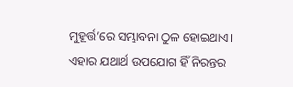ମୁହୂର୍ତ୍ତ’ରେ ସମ୍ଭାବନା ଠୁଳ ହୋଇଥାଏ। ଏହାର ଯଥାର୍ଥ ଉପଯୋଗ ହିଁ ନିରନ୍ତର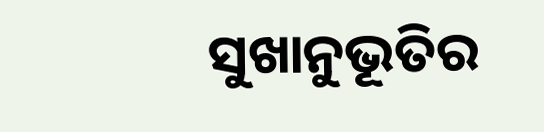ସୁଖାନୁଭୂତିର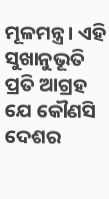ମୂଳମନ୍ତ୍ର। ଏହି ସୁଖାନୁଭୂତି ପ୍ରତି ଆଗ୍ରହ ଯେ କୌଣସି ଦେଶର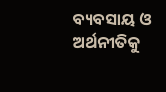ବ୍ୟବସାୟ ଓ ଅର୍ଥନୀତିକୁ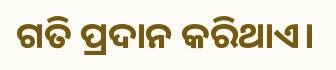ଗତି ପ୍ରଦାନ କରିଥାଏ।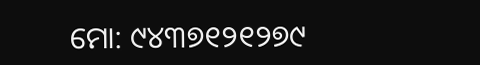ମୋ: ୯୪୩୭୧୨୧୨୭୯